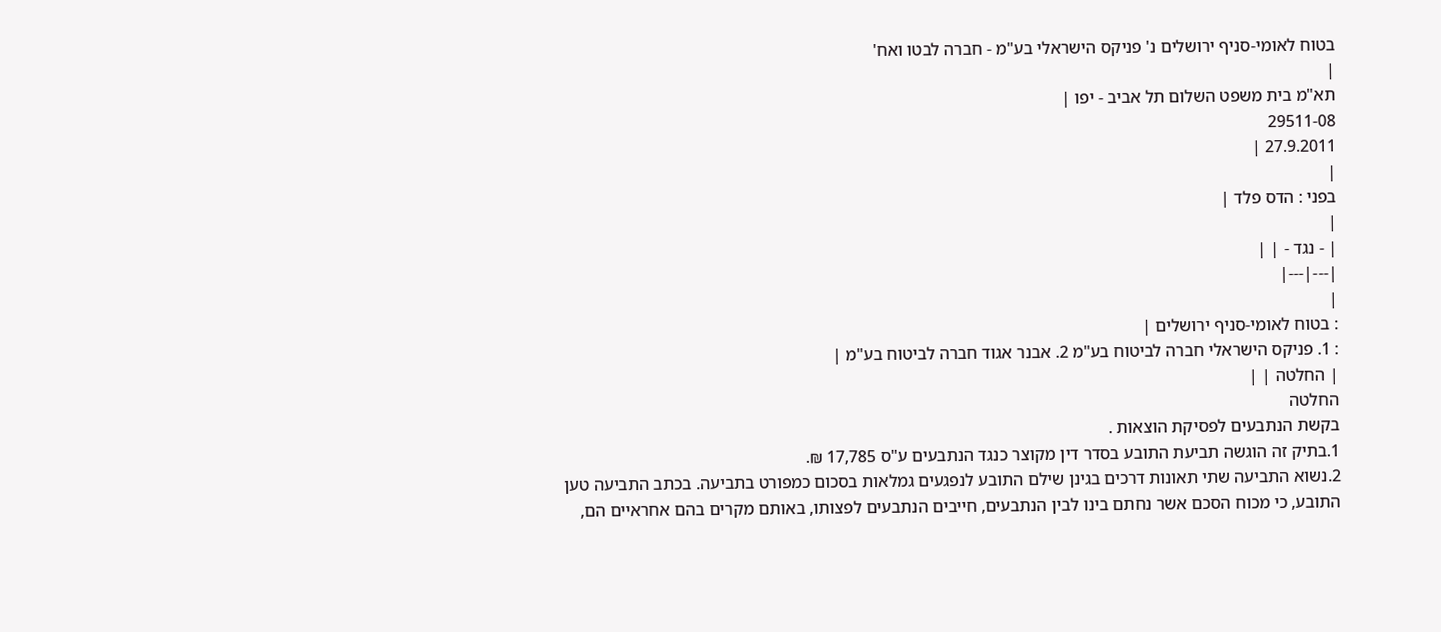בטוח לאומי-סניף ירושלים נ' פניקס הישראלי בע"מ - חברה לבטו ואח'
|
תא"מ בית משפט השלום תל אביב - יפו |
29511-08
27.9.2011 |
|
בפני : הדס פלד |
|
| - נגד - | |
|---|---|
|
: בטוח לאומי-סניף ירושלים |
: 1. פניקס הישראלי חברה לביטוח בע"מ 2. אבנר אגוד חברה לביטוח בע"מ |
| החלטה | |
החלטה
בקשת הנתבעים לפסיקת הוצאות .
1.בתיק זה הוגשה תביעת התובע בסדר דין מקוצר כנגד הנתבעים ע"ס 17,785 ₪.
2.נשוא התביעה שתי תאונות דרכים בגינן שילם התובע לנפגעים גמלאות בסכום כמפורט בתביעה. בכתב התביעה טען התובע, כי מכוח הסכם אשר נחתם בינו לבין הנתבעים, חייבים הנתבעים לפצותו, באותם מקרים בהם אחראיים הם,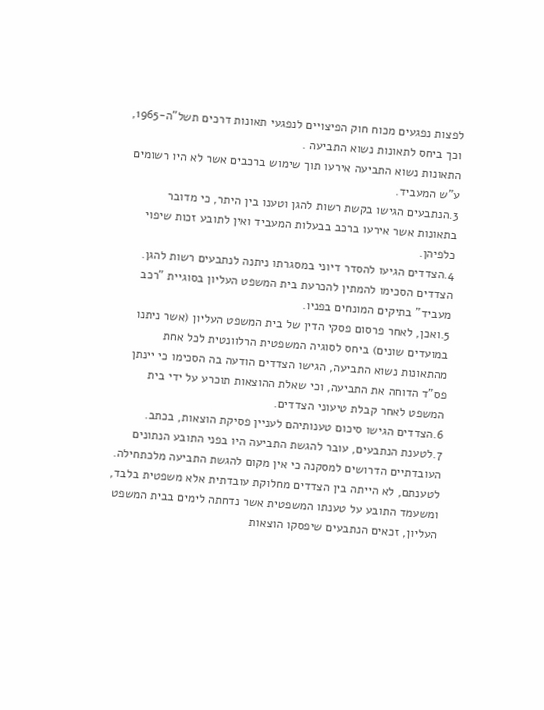לפצות נפגעים מכוח חוק הפיצויים לנפגעי תאונות דרכים תשל"ה-1965, וכך ביחס לתאונות נשוא התביעה .
התאונות נשוא התביעה אירעו תוך שימוש ברכבים אשר לא היו רשומים ע"ש המעביד.
3.הנתבעים הגישו בקשת רשות להגן וטענו בין היתר, כי מדובר בתאונות אשר אירעו ברכב בבעלות המעביד ואין לתובע זכות שיפוי כלפיהן.
4.הצדדים הגיעו להסדר דיוני במסגרתו ניתנה לנתבעים רשות להגן. הצדדים הסכימו להמתין להכרעת בית המשפט העליון בסוגיית "רכב מעביד" בתיקים המונחים בפניו.
5.ואכן, לאחר פרסום פסקי הדין של בית המשפט העליון (אשר ניתנו במועדים שונים) ביחס לסוגיה המשפטית הרלוונטית לכל אחת מהתאונות נשוא התביעה, הגישו הצדדים הודעה בה הסכימו כי יינתן פס"ד הדוחה את התביעה, וכי שאלת ההוצאות תוכרע על ידי בית המשפט לאחר קבלת טיעוני הצדדים.
6.הצדדים הגישו סיכום טענותיהם לעניין פסיקת הוצאות, בכתב.
7.לטענת הנתבעים, עובר להגשת התביעה היו בפני התובע הנתונים העובדתיים הדרושים למסקנה כי אין מקום להגשת התביעה מלכתחילה. לטענתם, לא הייתה בין הצדדים מחלוקת עובדתית אלא משפטית בלבד, ומשעמד התובע על טענתו המשפטית אשר נדחתה לימים בבית המשפט העליון, זכאים הנתבעים שיפסקו הוצאות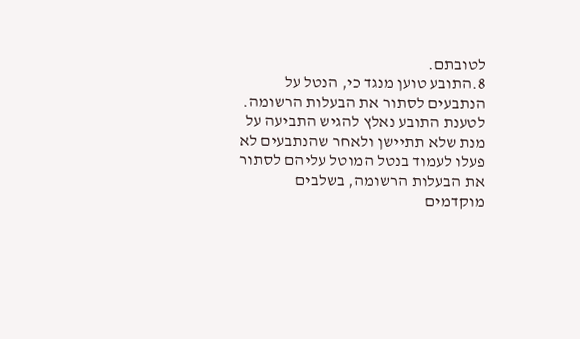לטובתם.
8.התובע טוען מנגד כי, הנטל על הנתבעים לסתור את הבעלות הרשומה. לטענת התובע נאלץ להגיש התביעה על מנת שלא תתיישן ולאחר שהנתבעים לא פעלו לעמוד בנטל המוטל עליהם לסתור את הבעלות הרשומה, בשלבים מוקדמים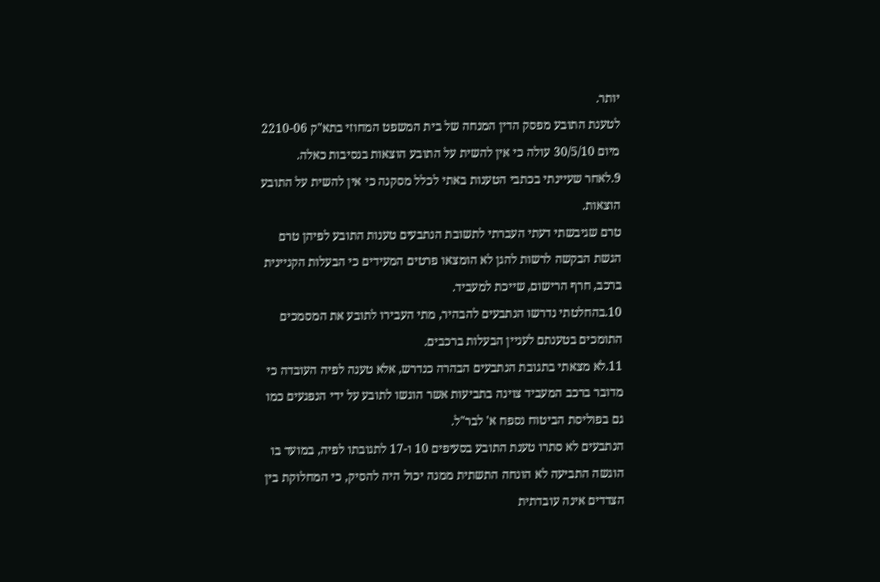יותר.
לטענת התובע מפסק הדין המנחה של בית המשפט המחוזי בתא"ק 2210-06 מיום 30/5/10 עולה כי אין להשית על התובע הוצאות בנסיבות כאלה.
9.לאחר שעיינתי בכתבי הטענות באתי לכלל מסקנה כי אין להשית על התובע הוצאות.
טרם שגיבשתי דעתי העברתי לתשובת הנתבעים טענות התובע לפיהן טרם הגשת הבקשה לרשות להגן לא הומצאו פרטים המעידים כי הבעלות הקניינית ברכב, חרף הרישום, שייכת למעביד.
10.בהחלטתי נדרשו הנתבעים להבהיר, מתי העבירו לתובע את המסמכים התומכים בטענתם לעניין הבעלות ברכבים.
11.לא מצאתי בתגובת הנתבעים הבהרה כנדרש, אלא טענה לפיה העובדה כי מדובר ברכב המעביד צוינה בתביעות אשר הוגשו לתובע על ידי הנפגעים כמו גם בפוליסת הביטוח נספח א' לבר"ל.
הנתבעים לא סתרו טענת התובע בסעיפים 10 ו-17 לתגובתו לפיה, במועד בו הוגשה התביעה לא הונחה התשתית ממנה יכול היה להסיק, כי המחלוקת בין הצדדים אינה עובדתית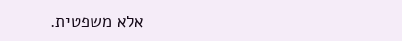אלא משפטית.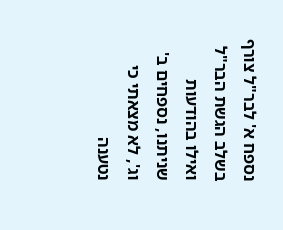נספח א' לבר"ל צורף בשלב הגשת הבר"ל ואילו בהודעות שניתנו, נספחים ב' וג', לא מצאתי כי נטענה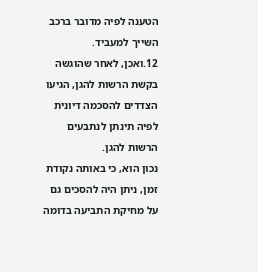הטענה לפיה מדובר ברכב השייך למעביד.
12.ואכן, לאחר שהוגשה בקשת הרשות להגן, הגיעו הצדדים להסכמה דיונית לפיה תינתן לנתבעים הרשות להגן.
נכון הוא, כי באותה נקודת זמן, ניתן היה להסכים גם על מחיקת התביעה בדומה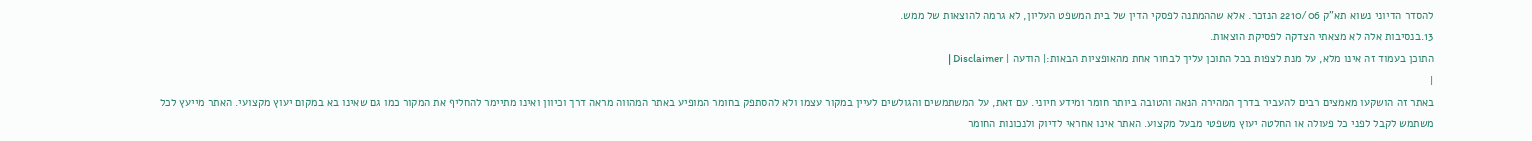להסדר הדיוני נשוא תא"ק 2210/06 הנזכר. אלא שההמתנה לפסקי הדין של בית המשפט העליון, לא גרמה להוצאות של ממש.
13.בנסיבות אלה לא מצאתי הצדקה לפסיקת הוצאות.
התוכן בעמוד זה אינו מלא, על מנת לצפות בכל התוכן עליך לבחור אחת מהאופציות הבאות:| הודעה | Disclaimer |
|
באתר זה הושקעו מאמצים רבים להעביר בדרך המהירה הנאה והטובה ביותר חומר ומידע חיוני. עם זאת, על המשתמשים והגולשים לעיין במקור עצמו ולא להסתפק בחומר המופיע באתר המהווה מראה דרך וכיוון ואינו מתיימר להחליף את המקור כמו גם שאינו בא במקום יעוץ מקצועי. האתר מייעץ לכל משתמש לקבל לפני כל פעולה או החלטה יעוץ משפטי מבעל מקצוע. האתר אינו אחראי לדיוק ולנכונות החומר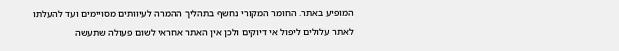המופיע באתר. החומר המקורי נחשף בתהליך ההמרה לעיוותים מסויימים ועד להעלתו לאתר עלולים ליפול אי דיוקים ולכן אין האתר אחראי לשום פעולה שתעשה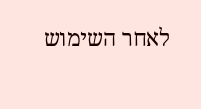לאחר השימוש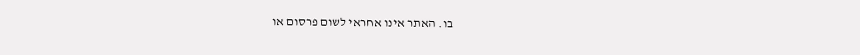בו. האתר אינו אחראי לשום פרסום או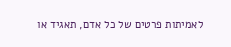לאמיתות פרטים של כל אדם, תאגיד או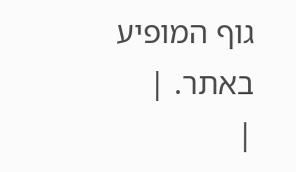גוף המופיע באתר. |
|